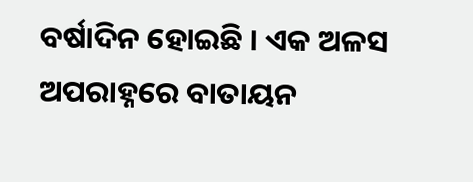ବର୍ଷାଦିନ ହୋଇଛି । ଏକ ଅଳସ ଅପରାହ୍ନରେ ବାତାୟନ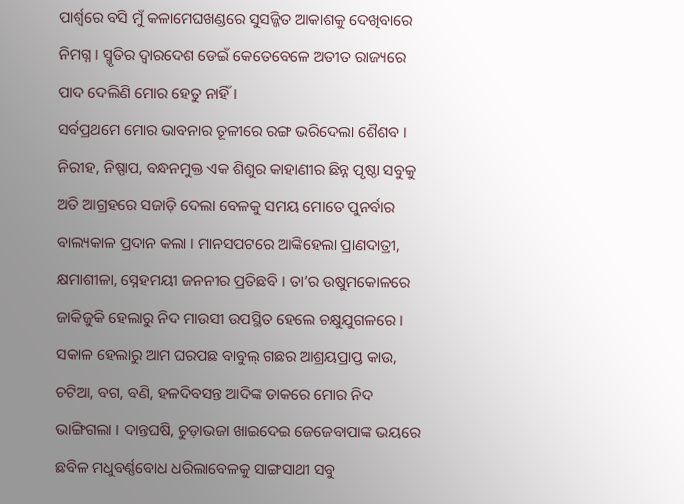ପାର୍ଶ୍ଵରେ ବସି ମୁଁ କଳାମେଘଖଣ୍ଡରେ ସୁସଜ୍ଜିତ ଆକାଶକୁ ଦେଖିବାରେ ନିମଗ୍ନ । ସ୍ମୃତିର ଦ୍ୱାରଦେଶ ଡେଇଁ କେତେବେଳେ ଅତୀତ ରାଜ୍ୟରେ ପାଦ ଦେଲିଣି ମୋର ହେତୁ ନାହିଁ ।
ସର୍ବପ୍ରଥମେ ମୋର ଭାବନାର ତୂଳୀରେ ରଙ୍ଗ ଭରିଦେଲା ଶୈଶବ । ନିରୀହ, ନିଷ୍ପାପ, ବନ୍ଧନମୁକ୍ତ ଏକ ଶିଶୁର କାହାଣୀର ଛିନ୍ନ ପୃଷ୍ଠା ସବୁକୁ ଅତି ଆଗ୍ରହରେ ସଜାଡ଼ି ଦେଲା ବେଳକୁ ସମୟ ମୋତେ ପୁନର୍ବାର ବାଲ୍ୟକାଳ ପ୍ରଦାନ କଲା । ମାନସପଟରେ ଆଙ୍କିହେଲା ପ୍ରାଣଦାତ୍ରୀ, କ୍ଷମାଶୀଳା, ସ୍ନେହମୟୀ ଜନନୀର ପ୍ରତିଛବି । ତା’ର ଉଷୁମକୋଳରେ ଜାକିଜୁକି ହେଲାରୁ ନିଦ ମାଉସୀ ଉପସ୍ଥିତ ହେଲେ ଚକ୍ଷୁଯୁଗଳରେ । ସକାଳ ହେଲାରୁ ଆମ ଘରପଛ ବାବୁଲ୍ ଗଛର ଆଶ୍ରୟପ୍ରାପ୍ତ କାଉ, ଚଟିଆ, ବଗ, ବଣି, ହଳଦିବସନ୍ତ ଆଦିଙ୍କ ଡାକରେ ମୋର ନିଦ ଭାଙ୍ଗିଗଲା । ଦାନ୍ତଘଷି, ଚୁଡ଼ାଭଜା ଖାଇଦେଇ ଜେଜେବାପାଙ୍କ ଭୟରେ ଛବିଳ ମଧୁବର୍ଣ୍ଣବୋଧ ଧରିଲାବେଳକୁ ସାଙ୍ଗସାଥୀ ସବୁ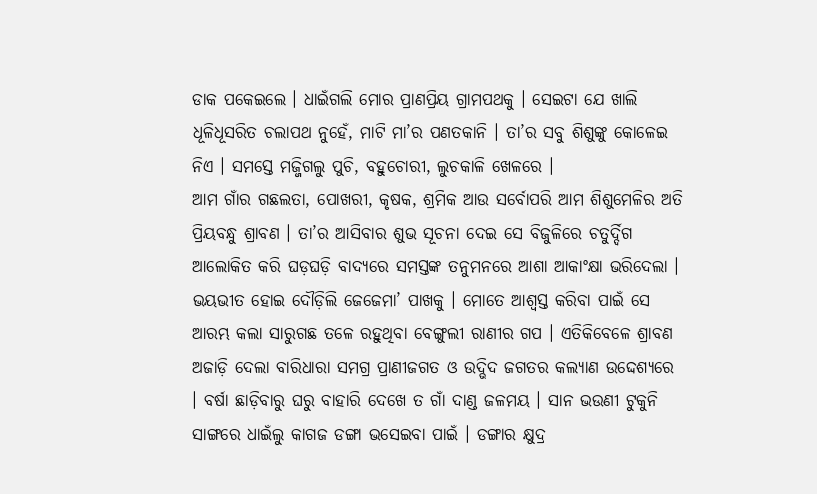ଡାକ ପକେଇଲେ । ଧାଇଁଗଲି ମୋର ପ୍ରାଣପ୍ରିୟ ଗ୍ରାମପଥକୁ । ସେଇଟା ଯେ ଖାଲି ଧୂଳିଧୂସରିତ ଚଲାପଥ ନୁହେଁ, ମାଟି ମା’ର ପଣତକାନି । ତା’ର ସବୁ ଶିଶୁଙ୍କୁ କୋଳେଇ ନିଏ । ସମସ୍ତେ ମଜ୍ଜିଗଲୁ ପୁଚି, ବହୁଚୋରୀ, ଲୁଚକାଳି ଖେଳରେ ।
ଆମ ଗାଁର ଗଛଲତା, ପୋଖରୀ, କୃଷକ, ଶ୍ରମିକ ଆଉ ସର୍ବୋପରି ଆମ ଶିଶୁମେଳିର ଅତି ପ୍ରିୟବନ୍ଧୁ ଶ୍ରାବଣ । ତା’ର ଆସିବାର ଶୁଭ ସୂଚନା ଦେଇ ସେ ବିଜୁଳିରେ ଚତୁର୍ଦ୍ଦିଗ ଆଲୋକିତ କରି ଘଡ଼ଘଡ଼ି ବାଦ୍ୟରେ ସମସ୍ତଙ୍କ ତନୁମନରେ ଆଶା ଆକାଂକ୍ଷା ଭରିଦେଲା । ଭୟଭୀତ ହୋଇ ଦୌଡ଼ିଲି ଜେଜେମା’ ପାଖକୁ । ମୋତେ ଆଶ୍ୱସ୍ତ କରିବା ପାଇଁ ସେ ଆରମ୍ଭ କଲା ସାରୁଗଛ ତଳେ ରହୁଥିବା ବେଙ୍ଗୁଲୀ ରାଣୀର ଗପ । ଏତିକିବେଳେ ଶ୍ରାବଣ ଅଜାଡ଼ି ଦେଲା ବାରିଧାରା ସମଗ୍ର ପ୍ରାଣୀଜଗତ ଓ ଉଦ୍ଭିଦ ଜଗତର କଲ୍ୟାଣ ଉଦ୍ଦେଶ୍ୟରେ । ବର୍ଷା ଛାଡ଼ିବାରୁ ଘରୁ ବାହାରି ଦେଖେ ତ ଗାଁ ଦାଣ୍ଡ ଜଳମୟ । ସାନ ଭଉଣୀ ଟୁକୁନି ସାଙ୍ଗରେ ଧାଇଁଲୁ କାଗଜ ଡଙ୍ଗା ଭସେଇବା ପାଇଁ । ଡଙ୍ଗାର କ୍ଷୁଦ୍ର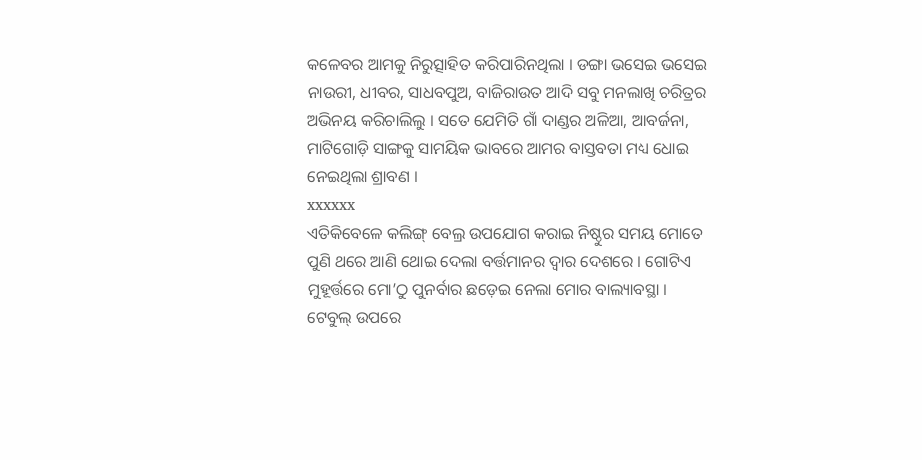କଳେବର ଆମକୁ ନିରୁତ୍ସାହିତ କରିପାରିନଥିଲା । ଡଙ୍ଗା ଭସେଇ ଭସେଇ ନାଉରୀ, ଧୀବର, ସାଧବପୁଅ, ବାଜିରାଉତ ଆଦି ସବୁ ମନଲାଖି ଚରିତ୍ରର ଅଭିନୟ କରିଚାଲିଲୁ । ସତେ ଯେମିତି ଗାଁ ଦାଣ୍ଡର ଅଳିଆ, ଆବର୍ଜନା, ମାଟିଗୋଡ଼ି ସାଙ୍ଗକୁ ସାମୟିକ ଭାବରେ ଆମର ବାସ୍ତବତା ମଧ୍ୟ ଧୋଇ ନେଇଥିଲା ଶ୍ରାବଣ ।
xxxxxx
ଏତିକିବେଳେ କଲିଙ୍ଗ୍ ବେଲ୍ର ଉପଯୋଗ କରାଇ ନିଷ୍ଠୁର ସମୟ ମୋତେ ପୁଣି ଥରେ ଆଣି ଥୋଇ ଦେଲା ବର୍ତ୍ତମାନର ଦ୍ୱାର ଦେଶରେ । ଗୋଟିଏ ମୁହୂର୍ତ୍ତରେ ମୋ’ଠୁ ପୁନର୍ବାର ଛଡ଼େଇ ନେଲା ମୋର ବାଲ୍ୟାବସ୍ଥା । ଟେବୁଲ୍ ଉପରେ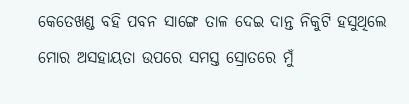କେତେଖଣ୍ଡ ବହି ପବନ ସାଙ୍ଗେ ତାଳ ଦେଇ ଦାନ୍ତ ନିକୁଟି ହସୁଥିଲେ ମୋର ଅସହାୟତା ଉପରେ ସମସ୍ତ ସ୍ରୋତରେ ମୁଁ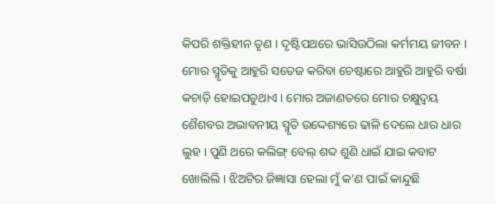କିପରି ଶକ୍ତିହୀନ ତୃଣ । ଦୃଷ୍ଟିପଥରେ ଭାସିଉଠିଲା କର୍ମମୟ ଜୀବନ । ମୋର ସ୍ମୃତିକୁ ଆହୁରି ସତେଜ କରିବା ଚେଷ୍ଟାରେ ଆହୁରି ଆହୁରି ବର୍ଷା କଚାଡ଼ି ହୋଇପଡୁଥାଏ । ମୋର ଅଜାଣତରେ ମୋର ଚକ୍ଷୁଦ୍ୱୟ ଶୈଶବର ଅଭାବନୀୟ ସ୍ମୃତି ଉଦ୍ଦେଶ୍ୟରେ ଢାଳି ଦେଲେ ଧାର ଧାର ଲୁହ । ପୁଣି ଥରେ କଲିଙ୍ଗ୍ ବେଲ୍ ଶବ୍ଦ ଶୁଣି ଧାଇଁ ଯାଇ କବାଟ ଖୋଲିଲି । ଝିଅଟିର ଜିଜ୍ଞାସା ହେଲା ମୁଁ କ’ଣ ପାଇଁ କାନ୍ଦୁଛି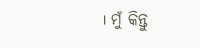। ମୁଁ କିନ୍ତୁ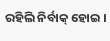ରହିଲି ନିର୍ବାକ୍ ହୋଇ ।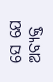ସେ ଯେ ଅବ୍ୟକ୍ତ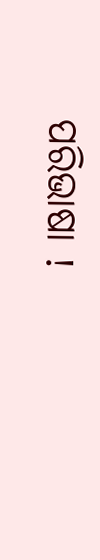ପରିଭାଷା !